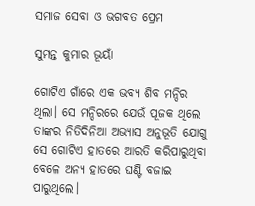ସମାଜ ସେବା ଓ ଭଗବତ ପ୍ରେମ

ସୁମନ୍ତ କୁମାର ଭୂୟାଁ

ଗୋଟିଏ ଗାଁରେ ଏକ ଭବ୍ୟ ଶିବ ମନ୍ଦିର ଥିଲା। ସେ ମନ୍ଦିରରେ ଯେଉଁ ପୂଜକ ଥିଲେ ତାଙ୍କର ନିତିଦିନିଆ ଅଭ୍ୟାସ ଅନୁଭୂତି ଯୋଗୁ ସେ ଗୋଟିଏ ହାତରେ ଆରତି କରିପାରୁଥିବା ବେଳେ ଅନ୍ୟ ହାତରେ ଘଣ୍ଟି ବଜାଇ ପାରୁଥିଲେ।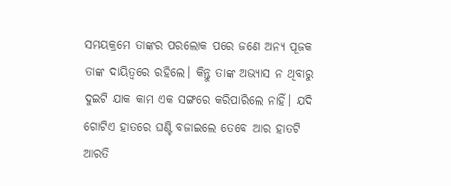ସମୟକ୍ରମେ ତାଙ୍କର ପରଲୋକ ପରେ ଜଣେ ଅନ୍ୟ ପୂଜକ ତାଙ୍କ ଦାୟିତ୍ୱରେ ରହିଲେ। କିନ୍ତୁ ତାଙ୍କ ଅଭ୍ୟାସ ନ ଥିବାରୁ ଦୁଇଟି ଯାକ କାମ ଏକ ସଙ୍ଗରେ କରିପାରିଲେ ନାହିଁ। ଯଦି ଗୋଟିଏ ହାତରେ ଘଣ୍ଟି ବଜାଇଲେ ତେବେ ଆର ହାତଟି ଆରତି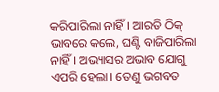କରିପାରିଲା ନାହିଁ। ଆରତି ଠିକ୍‌ ଭାବରେ କଲେ, ଘଣ୍ଟି ବାଜିପାରିଲା ନାହିଁ। ଅଭ୍ୟାସର ଅଭାବ ଯୋଗୁ ଏପରି ହେଲା। ତେଣୁ ଭଗବତ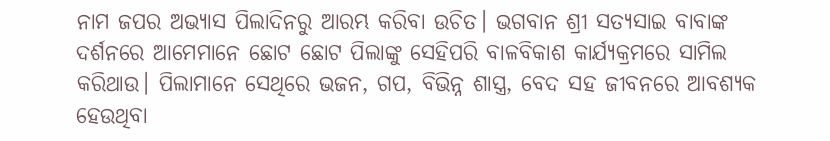ନାମ ଜପର ଅଭ୍ୟାସ ପିଲାଦିନରୁ ଆରମ୍ଭ କରିବା ଉଚିତ। ଭଗବାନ ଶ୍ରୀ ସତ୍ୟସାଇ ବାବାଙ୍କ ଦର୍ଶନରେ ଆମେମାନେ ଛୋଟ ଛୋଟ ପିଲାଙ୍କୁ ସେହିପରି ବାଳବିକାଶ କାର୍ଯ୍ୟକ୍ରମରେ ସାମିଲ କରିଥାଉ। ପିଲାମାନେ ସେଥିରେ ଭଜନ, ଗପ, ବିଭିନ୍ନ ଶାସ୍ତ୍ର, ବେଦ ସହ ଜୀବନରେ ଆବଶ୍ୟକ ହେଉଥିବା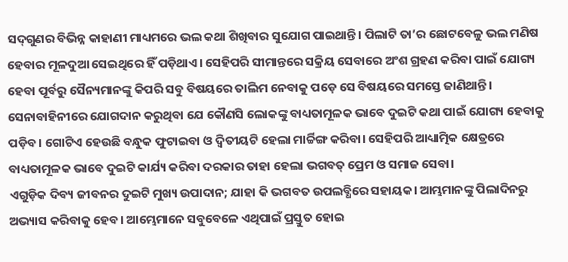ସଦ୍‌ଗୁଣର ବିଭିନ୍ନ କାହାଣୀ ମାଧ୍ୟମରେ ଭଲ କଥା ଶିଖିବାର ସୁଯୋଗ ପାଇଥାନ୍ତି। ପିଲାଟି ତା’ର ଛୋଟବେଳୁ ଭଲ ମଣିଷ ହେବାର ମୂଳଦୁଆ ସେଇଥିରେ ହିଁ ପଡ଼ିଥାଏ। ସେହିପରି ସୀମାନ୍ତରେ ସକ୍ରିୟ ସେବାରେ ଅଂଶ ଗ୍ରହଣ କରିବା ପାଇଁ ଯୋଗ୍ୟ ହେବା ପୂର୍ବରୁ ସୈନ୍ୟମାନଙ୍କୁ କିପରି ସବୁ ବିଷୟରେ ତାଲିମ ନେବାକୁ ପଡ଼େ ସେ ବିଷୟରେ ସମସ୍ତେ ଜାଣିଥାନ୍ତି। ସେନାବାହିନୀରେ ଯୋଗଦାନ କରୁଥିବା ଯେ କୌଣସି ଲୋକଙ୍କୁ ବାଧ୍ୟତାମୂଳକ ଭାବେ ଦୁଇଟି କଥା ପାଇଁ ଯୋଗ୍ୟ ହେବାକୁ ପଡ଼ିବ। ଗୋଟିଏ ହେଉଛି ବନ୍ଧୁକ ଫୁଟାଇବା ଓ ଦ୍ୱିତୀୟଟି ହେଲା ମାର୍ଚ୍ଚିଙ୍ଗ କରିବା। ସେହିପରି ଆଧ୍ୟାତ୍ମିକ କ୍ଷେତ୍ରରେ ବାଧ୍ୟତାମୂଳକ ଭାବେ ଦୁଇଟି କାର୍ଯ୍ୟ କରିବା ଦରକାର ତାହା ହେଲା ଭଗବତ୍‌ ପ୍ରେମ ଓ ସମାଜ ସେବା।
ଏଗୁଡ଼ିକ ଦିବ୍ୟ ଜୀବନର ଦୁଇଟି ମୁଖ୍ୟ ଉପାଦାନ; ଯାହା କି ଭଗବତ ଉପଲବ୍ଧିରେ ସହାୟକ। ଆମ୍ଭମାନଙ୍କୁ ପିଲାଦିନରୁ ଅଭ୍ୟାସ କରିବାକୁ ହେବ। ଆମ୍ଭେମାନେ ସବୁବେଳେ ଏଥିପାଇଁ ପ୍ରସ୍ତୁତ ହୋଇ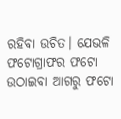ରହିବା ଉଚିତ। ଯେଭଳି ଫଟୋଗ୍ରାଫର ଫଟୋ ଉଠାଇବା ଆଗରୁ ଫଟୋ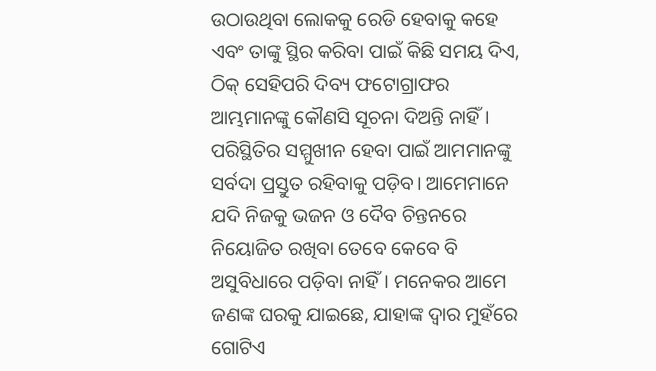ଉଠାଉଥିବା ଲୋକକୁ ରେଡି ହେବାକୁ କହେ ଏବଂ ତାଙ୍କୁ ସ୍ଥିର କରିବା ପାଇଁ କିଛି ସମୟ ଦିଏ, ଠିକ୍‌ ସେହିପରି ଦିବ୍ୟ ଫଟୋଗ୍ରାଫର ଆମ୍ଭମାନଙ୍କୁ କୌଣସି ସୂଚନା ଦିଅନ୍ତି ନାହିଁ। ପରିସ୍ଥିତିର ସମ୍ମୁଖୀନ ହେବା ପାଇଁ ଆମମାନଙ୍କୁ ସର୍ବଦା ପ୍ରସ୍ତୁତ ରହିବାକୁ ପଡ଼ିବ। ଆମେମାନେ ଯଦି ନିଜକୁ ଭଜନ ଓ ଦୈବ ଚିନ୍ତନରେ ନିୟୋଜିତ ରଖିବା ତେବେ କେବେ ବି ଅସୁବିଧାରେ ପଡ଼ିବା ନାହିଁ। ମନେକର ଆମେ ଜଣଙ୍କ ଘରକୁ ଯାଇଛେ, ଯାହାଙ୍କ ଦ୍ୱାର ମୁହଁରେ ଗୋଟିଏ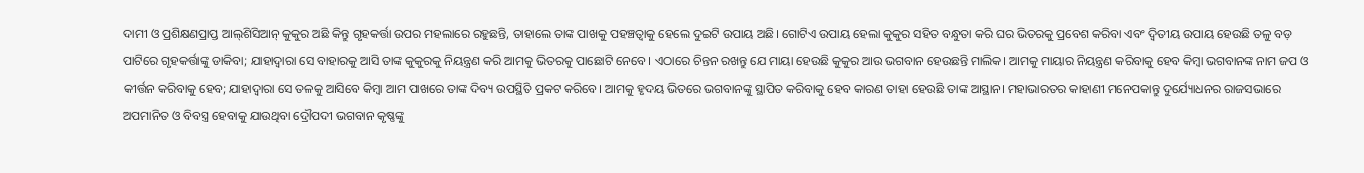ଦାମୀ ଓ ପ୍ରଶିକ୍ଷଣପ୍ରାପ୍ତ ଆଲ୍‌ଶିସିଆନ୍‌ କୁକୁର ଅଛି କିନ୍ତୁ ଗୃହକର୍ତ୍ତା ଉପର ମହଲାରେ ରହୁଛନ୍ତି, ତାହାଲେ ତାଙ୍କ ପାଖକୁ ପହଞ୍ଚତ୍ବାକୁ ହେଲେ ଦୁଇଟି ଉପାୟ ଅଛି। ଗୋଟିଏ ଉପାୟ ହେଲା କୁକୁର ସହିତ ବନ୍ଧୁତା କରି ଘର ଭିତରକୁ ପ୍ରବେଶ କରିବା ଏବଂ ଦ୍ୱିତୀୟ ଉପାୟ ହେଉଛି ତଳୁ ବଡ଼ ପାଟିରେ ଗୃହକର୍ତ୍ତାଙ୍କୁ ଡାକିବା; ଯାହାଦ୍ୱାରା ସେ ବାହାରକୁ ଆସି ତାଙ୍କ କୁକୁରକୁ ନିୟନ୍ତ୍ରଣ କରି ଆମକୁ ଭିତରକୁ ପାଛୋଟି ନେବେ। ଏଠାରେ ଚିନ୍ତନ ରଖନ୍ତୁ ଯେ ମାୟା ହେଉଛି କୁକୁର ଆଉ ଭଗବାନ ହେଉଛନ୍ତି ମାଲିକ। ଆମକୁ ମାୟାର ନିୟନ୍ତ୍ରଣ କରିବାକୁ ହେବ କିମ୍ବା ଭଗବାନଙ୍କ ନାମ ଜପ ଓ କୀର୍ତ୍ତନ କରିବାକୁ ହେବ; ଯାହାଦ୍ୱାରା ସେ ତଳକୁ ଆସିବେ କିମ୍ବା ଆମ ପାଖରେ ତାଙ୍କ ଦିବ୍ୟ ଉପସ୍ଥିତି ପ୍ରକଟ କରିବେ। ଆମକୁ ହୃଦୟ ଭିତରେ ଭଗବାନଙ୍କୁ ସ୍ଥାପିତ କରିବାକୁ ହେବ କାରଣ ତାହା ହେଉଛି ତାଙ୍କ ଆସ୍ଥାନ। ମହାଭାରତର କାହାଣୀ ମନେପକାନ୍ତୁ ଦୁର୍ଯ୍ୟୋଧନର ରାଜସଭାରେ ଅପମାନିତ ଓ ବିବସ୍ତ୍ର ହେବାକୁ ଯାଉଥିବା ଦ୍ରୌପଦୀ ଭଗବାନ କୃଷ୍ଣଙ୍କୁ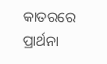କାତରରେ ପ୍ରାର୍ଥନା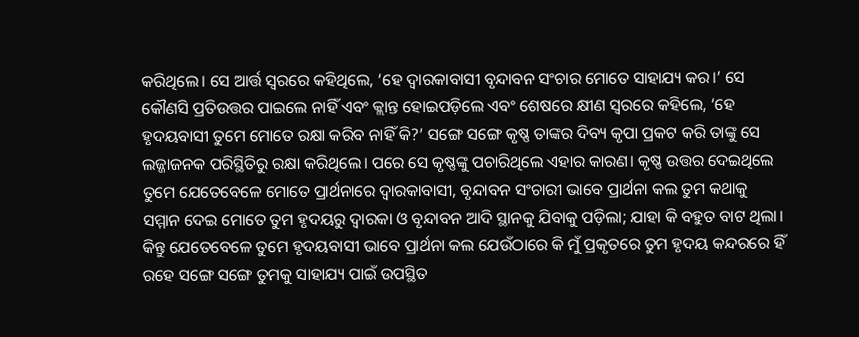କରିଥିଲେ। ସେ ଆର୍ତ୍ତ ସ୍ବରରେ କହିଥିଲେ, ‘ହେ ଦ୍ୱାରକାବାସୀ ବୃନ୍ଦାବନ ସଂଚାର ମୋତେ ସାହାଯ୍ୟ କର।’ ସେ କୌଣସି ପ୍ରତିଉତ୍ତର ପାଇଲେ ନାହିଁ ଏବଂ କ୍ଲାନ୍ତ ହୋଇପଡ଼ିଲେ ଏବଂ ଶେଷରେ କ୍ଷୀଣ ସ୍ବରରେ କହିଲେ, ‘ହେ ହୃଦୟବାସୀ ତୁମେ ମୋତେ ରକ୍ଷା କରିବ ନାହିଁ କି?’ ସଙ୍ଗେ ସଙ୍ଗେ କୃଷ୍ଣ ତାଙ୍କର ଦିବ୍ୟ କୃପା ପ୍ରକଟ କରି ତାଙ୍କୁ ସେ ଲଜ୍ଜାଜନକ ପରିସ୍ଥିତିରୁ ରକ୍ଷା କରିଥିଲେ। ପରେ ସେ କୃଷ୍ଣଙ୍କୁ ପଚାରିଥିଲେ ଏହାର କାରଣ। କୃଷ୍ଣ ଉତ୍ତର ଦେଇଥିଲେ ତୁମେ ଯେତେବେଳେ ମୋତେ ପ୍ରାର୍ଥନାରେ ଦ୍ୱାରକାବାସୀ, ବୃନ୍ଦାବନ ସଂଚାରୀ ଭାବେ ପ୍ରାର୍ଥନା କଲ ତୁମ କଥାକୁ ସମ୍ମାନ ଦେଇ ମୋତେ ତୁମ ହୃଦୟରୁ ଦ୍ୱାରକା ଓ ବୃନ୍ଦାବନ ଆଦି ସ୍ଥାନକୁ ଯିବାକୁ ପଡ଼ିଲା; ଯାହା କି ବହୁତ ବାଟ ଥିଲା। କିନ୍ତୁ ଯେତେବେଳେ ତୁମେ ହୃଦୟବାସୀ ଭାବେ ପ୍ରାର୍ଥନା କଲ ଯେଉଁଠାରେ କି ମୁଁ ପ୍ରକୃତରେ ତୁମ ହୃଦୟ କନ୍ଦରରେ ହିଁ ରହେ ସଙ୍ଗେ ସଙ୍ଗେ ତୁମକୁ ସାହାଯ୍ୟ ପାଇଁ ଉପସ୍ଥିତ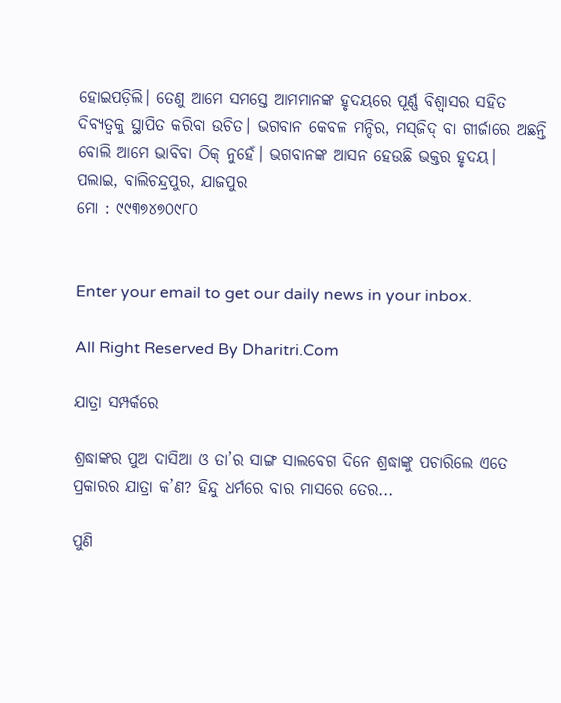ହୋଇପଡ଼ିଲି। ତେଣୁ ଆମେ ସମସ୍ତେ ଆମମାନଙ୍କ ହୃଦୟରେ ପୂର୍ଣ୍ଣ ବିଶ୍ୱାସର ସହିତ ଦିବ୍ୟତ୍ୱକୁ ସ୍ଥାପିତ କରିବା ଉଚିତ। ଭଗବାନ କେବଳ ମନ୍ଦିର, ମସ୍‌ଜିଦ୍‌ ବା ଗୀର୍ଜାରେ ଅଛନ୍ତି ବୋଲି ଆମେ ଭାବିବା ଠିକ୍‌ ନୁହେଁ। ଭଗବାନଙ୍କ ଆସନ ହେଉଛି ଭକ୍ତର ହୃଦୟ।
ପଲାଇ, ବାଲିଚନ୍ଦ୍ରପୁର, ଯାଜପୁର
ମୋ : ୯୯୩୭୪୭୦୯୮୦


Enter your email to get our daily news in your inbox.

All Right Reserved By Dharitri.Com

ଯାତ୍ରା ସମ୍ପର୍କରେ

ଶ୍ରଦ୍ଧାଙ୍କର ପୁଅ ଦାସିଆ ଓ ତା’ର ସାଙ୍ଗ ସାଲବେଗ ଦିନେ ଶ୍ରଦ୍ଧାଙ୍କୁ ପଚାରିଲେ ଏତେ ପ୍ରକାରର ଯାତ୍ରା କ’ଣ? ହିନ୍ଦୁ ଧର୍ମରେ ବାର ମାସରେ ତେର...

ପୁଣି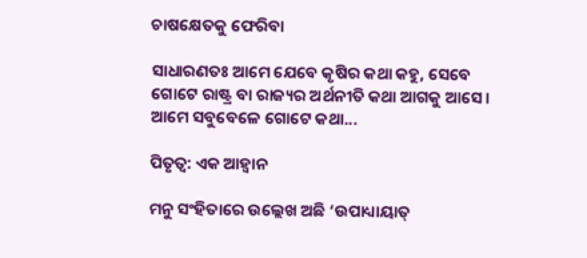ଚାଷକ୍ଷେତକୁ ଫେରିବା

ସାଧାରଣତଃ ଆମେ ଯେବେ କୃଷିର କଥା କହୁ, ସେବେ ଗୋଟେ ରାଷ୍ଟ୍ର ବା ରାଜ୍ୟର ଅର୍ଥନୀତି କଥା ଆଗକୁ ଆସେ। ଆମେ ସବୁବେଳେ ଗୋଟେ କଥା...

ପିତୃତ୍ୱ: ଏକ ଆହ୍ବାନ

ମନୁ ସଂହିତାରେ ଉଲ୍ଲେଖ ଅଛି ‘ଉପାଧ୍ୟାୟାତ୍‌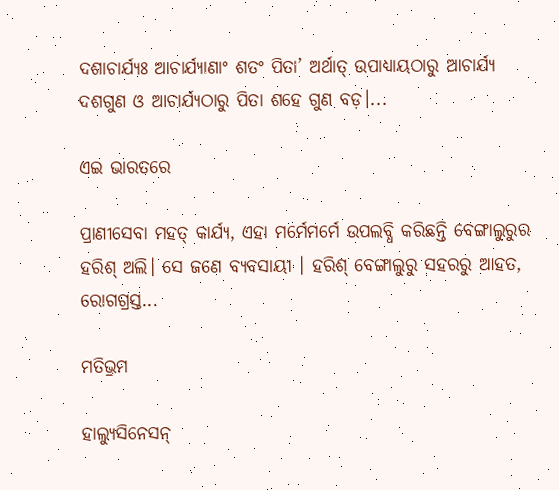ଦଶାଚାର୍ଯ୍ୟଃ ଆଚାର୍ଯ୍ୟାଣାଂ ଶତଂ ପିତା’ ଅର୍ଥାତ୍‌ ଉପାଧ୍ୟାୟଠାରୁ ଆଚାର୍ଯ୍ୟ ଦଶଗୁଣ ଓ ଆଚାର୍ଯ୍ୟଠାରୁ ପିତା ଶହେ ଗୁଣ ବଡ଼।...

ଏଇ ଭାରତରେ

ପ୍ରାଣୀସେବା ମହତ୍‌ କାର୍ଯ୍ୟ, ଏହା ମର୍ମେମର୍ମେ ଉପଲବ୍ଧି କରିଛନ୍ତି ବେଙ୍ଗାଲୁରୁର ହରିଶ୍‌ ଅଲି। ସେ ଜଣେ ବ୍ୟବସାୟୀ । ହରିଶ୍‌ ବେଙ୍ଗାଲୁରୁ ସହରରୁ ଆହତ, ରୋଗଗ୍ରସ୍ତ...

ମତିଭ୍ରମ

ହାଲ୍ୟୁସିନେସନ୍‌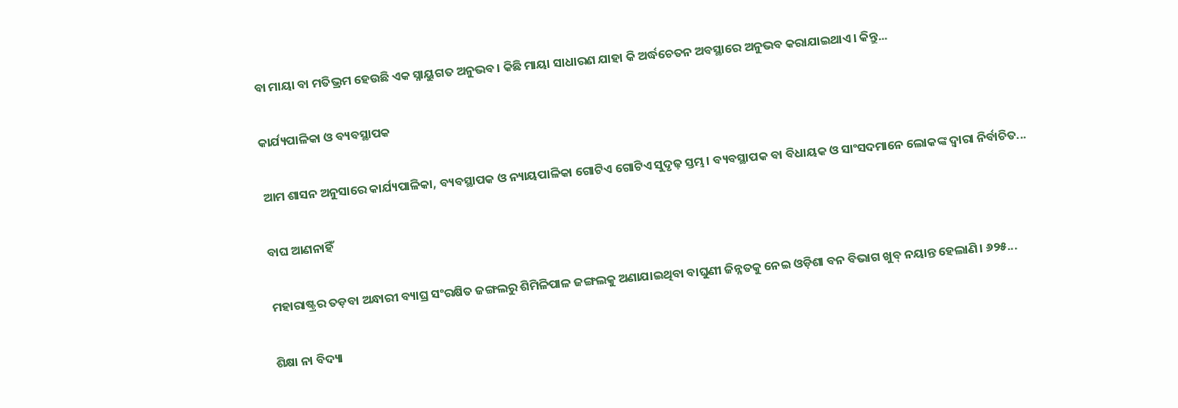ବା ମାୟା ବା ମତିଭ୍ରମ ହେଉଛି ଏକ ସ୍ନାୟୁଗତ ଅନୁଭବ। କିଛି ମାୟା ସାଧାରଣ ଯାହା କି ଅର୍ଦ୍ଧଚେତନ ଅବସ୍ଥାରେ ଅନୁଭବ କରାଯାଇଥାଏ। କିନ୍ତୁ...

କାର୍ଯ୍ୟପାଳିକା ଓ ବ୍ୟବସ୍ଥାପକ

ଆମ ଶାସନ ଅନୁସାରେ କାର୍ଯ୍ୟପାଳିକା, ବ୍ୟବସ୍ଥାପକ ଓ ନ୍ୟାୟପାଳିକା ଗୋଟିଏ ଗୋଟିଏ ସୁଦୃଢ଼ ସ୍ତମ୍ଭ। ବ୍ୟବସ୍ଥାପକ ବା ବିଧାୟକ ଓ ସାଂସଦମାନେ ଲୋକଙ୍କ ଦ୍ୱାରା ନିର୍ବାଚିତ...

ବାଘ ଆଣନାହିଁ

ମହାରାଷ୍ଟ୍ରର ତଡ଼ବା ଅନ୍ଧାରୀ ବ୍ୟାଘ୍ର ସଂରକ୍ଷିତ ଜଙ୍ଗଲରୁ ଶିମିଳିପାଳ ଜଙ୍ଗଲକୁ ଅଣାଯାଇଥିବା ବାଘୁଣୀ ଜିନ୍ନତକୁ ନେଇ ଓଡ଼ିଶା ବନ ବିଭାଗ ଖୁବ୍‌ ନୟାନ୍ତ ହେଲାଣି। ୬୨୫...

ଶିକ୍ଷା ନା ବିଦ୍ୟା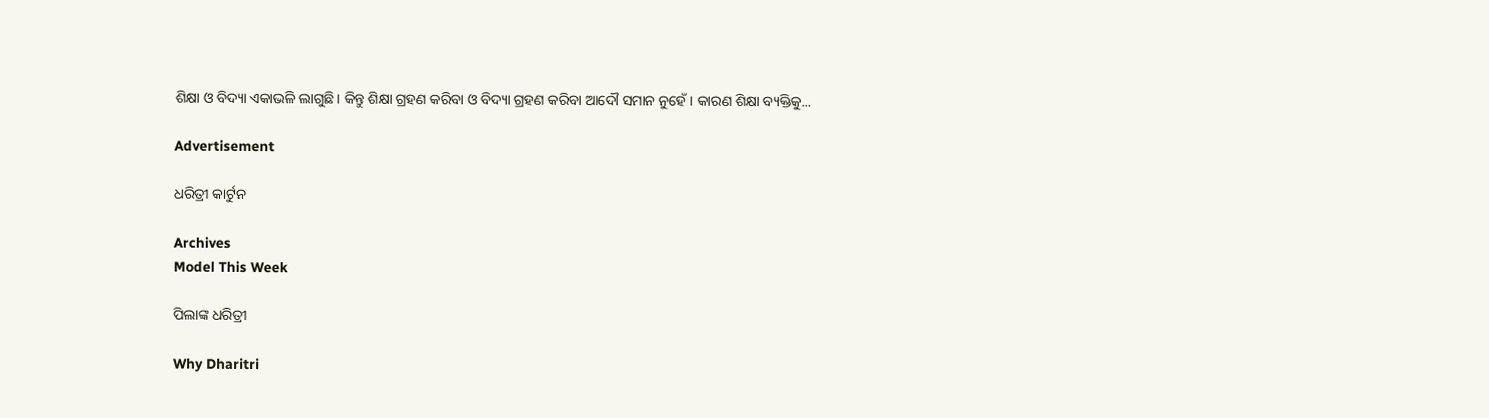ଶିକ୍ଷା ଓ ବିଦ୍ୟା ଏକାଭଳି ଲାଗୁଛି। କିନ୍ତୁ ଶିକ୍ଷା ଗ୍ରହଣ କରିବା ଓ ବିଦ୍ୟା ଗ୍ରହଣ କରିବା ଆଦୌ ସମାନ ନୁହେଁ। କାରଣ ଶିକ୍ଷା ବ୍ୟକ୍ତିକୁ...

Advertisement

ଧରିତ୍ରୀ କାର୍ଟୁନ

Archives
Model This Week

ପିଲାଙ୍କ ଧରିତ୍ରୀ

Why Dharitri